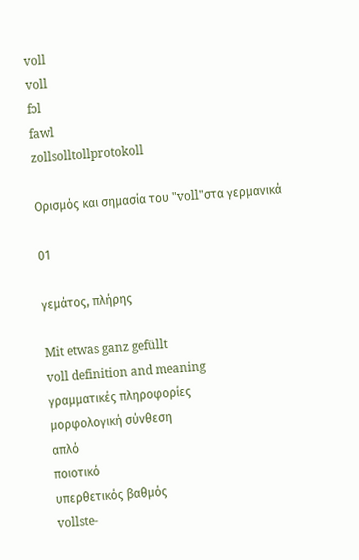voll
voll
fɔl
fawl
zollsolltollprotokoll

Ορισμός και σημασία του "voll"στα γερμανικά

01

γεμάτος, πλήρης

Mit etwas ganz gefüllt
voll definition and meaning
γραμματικές πληροφορίες
μορφολογική σύνθεση
απλό
ποιοτικό
υπερθετικός βαθμός
vollste-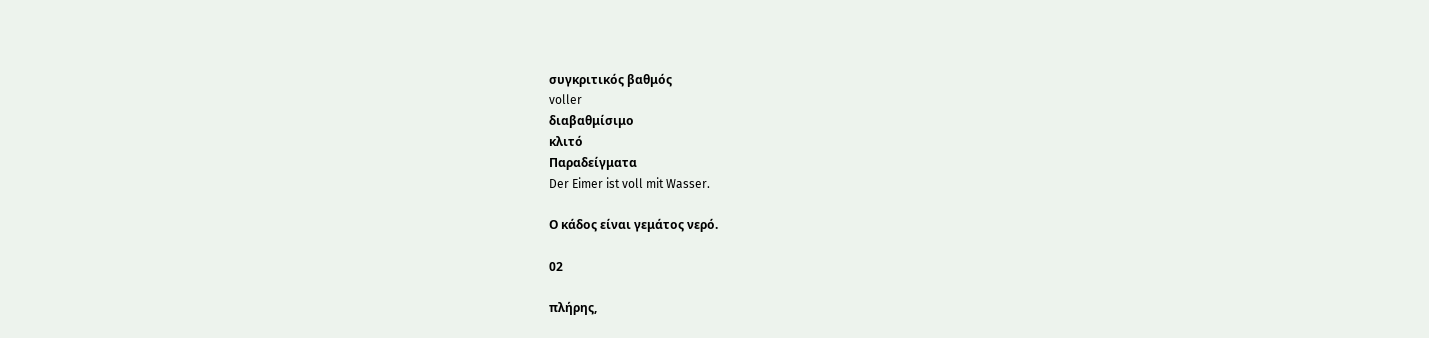συγκριτικός βαθμός
voller
διαβαθμίσιμο
κλιτό
Παραδείγματα
Der Eimer ist voll mit Wasser.

Ο κάδος είναι γεμάτος νερό.

02

πλήρης,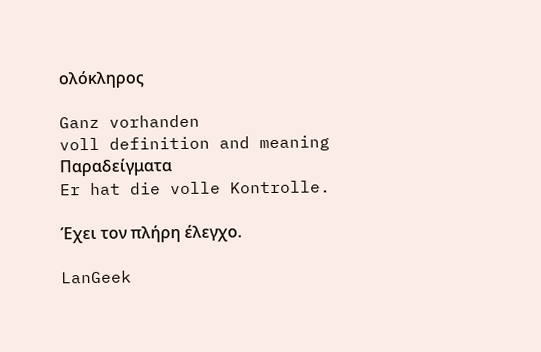ολόκληρος

Ganz vorhanden
voll definition and meaning
Παραδείγματα
Er hat die volle Kontrolle.

Έχει τον πλήρη έλεγχο.

LanGeek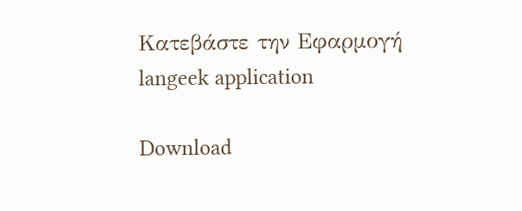Κατεβάστε την Εφαρμογή
langeek application

Download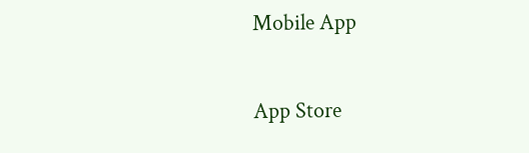Mobile App

App Store